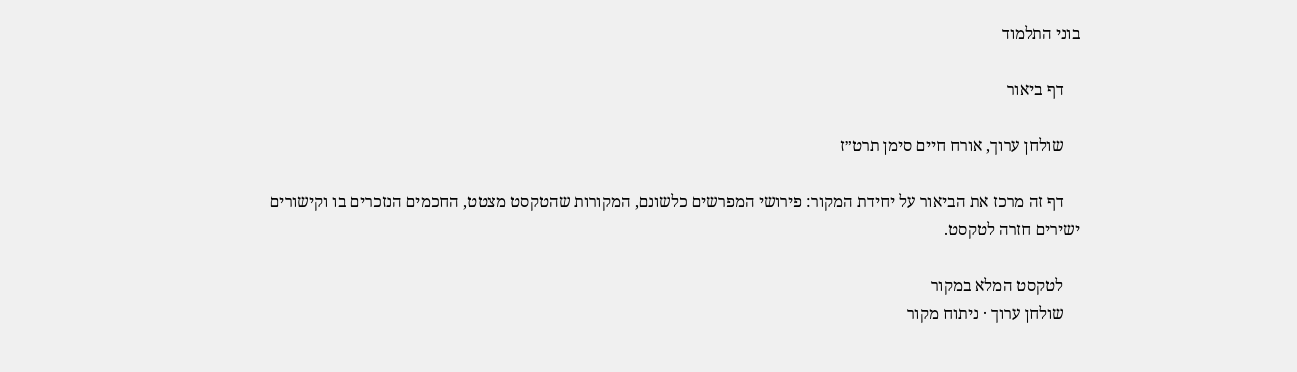בוני התלמוד

    דף ביאור

    שולחן ערוך, אורח חיים סימן תרט״ז

    דף זה מרכז את הביאור על יחידת המקור: פירושי המפרשים כלשונם, המקורות שהטקסט מצטט, החכמים הנזכרים בו וקישורים ישירים חזרה לטקסט.

    לטקסט המלא במקור
    שולחן ערוך · ניתוח מקור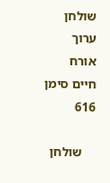שולחן ערוך אורח חיים סימן 616

    שולחן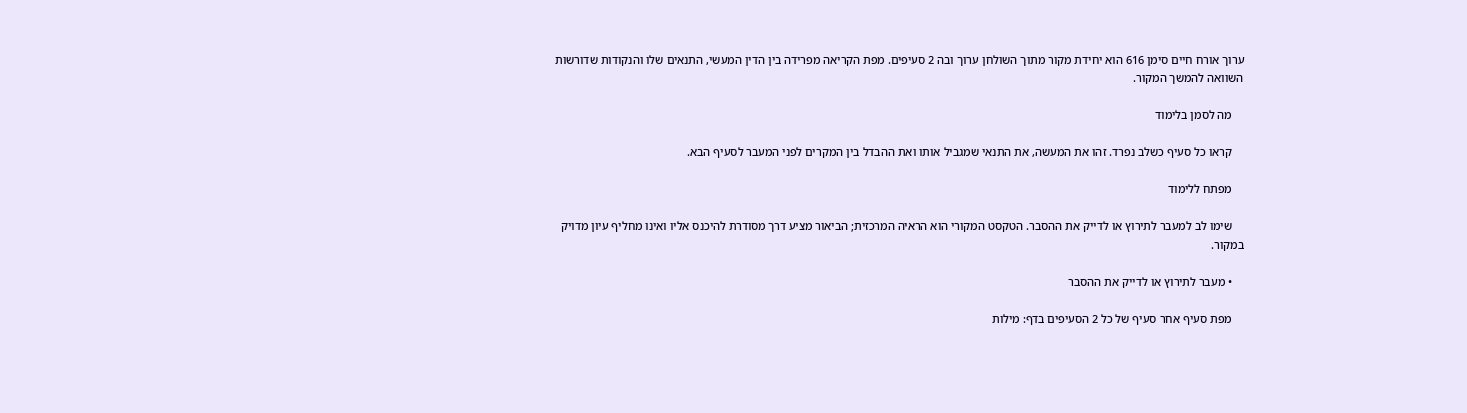ערוך אורח חיים סימן 616 הוא יחידת מקור מתוך השולחן ערוך ובה 2 סעיפים. מפת הקריאה מפרידה בין הדין המעשי, התנאים שלו והנקודות שדורשות השוואה להמשך המקור.

    מה לסמן בלימוד

    קראו כל סעיף כשלב נפרד. זהו את המעשה, את התנאי שמגביל אותו ואת ההבדל בין המקרים לפני המעבר לסעיף הבא.

    מפתח ללימוד

    שימו לב למעבר לתירוץ או לדייק את ההסבר. הטקסט המקורי הוא הראיה המרכזית; הביאור מציע דרך מסודרת להיכנס אליו ואינו מחליף עיון מדויק במקור.

    • מעבר לתירוץ או לדייק את ההסבר

    מפת סעיף אחר סעיף של כל 2 הסעיפים בדף: מילות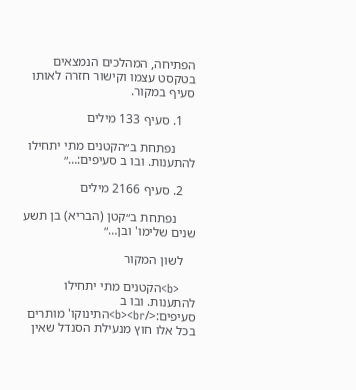הפתיחה, המהלכים הנמצאים בטקסט עצמו וקישור חזרה לאותו סעיף במקור.

    1. סעיף 133 מילים

      נפתחת ב״הקטנים מתי יתחילו להתענות. ובו ב סעיפים:…״

    2. סעיף 2166 מילים

      נפתחת ב״קטן (הבריא) בן תשע שנים שלימו' ובן…״

    לשון המקור

    <b>הקטנים מתי יתחילו להתענות. ובו ב סעיפים:</b><br>התינוקו' מותרים בכל אלו חוץ מנעילת הסנדל שאין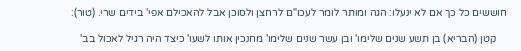חוששים כל כך אם לא ינעלו: הגה ומותר לומר לעכו"ם לרחצן ולסוכן אבל להאכילם אפי' בידים שרי. (טור):

    קטן (הבריא) בן תשע שנים שלימו' ובן עשר שנים שלימו' מחנכין אותו לשעו' כיצד היה רגיל לאכול בב'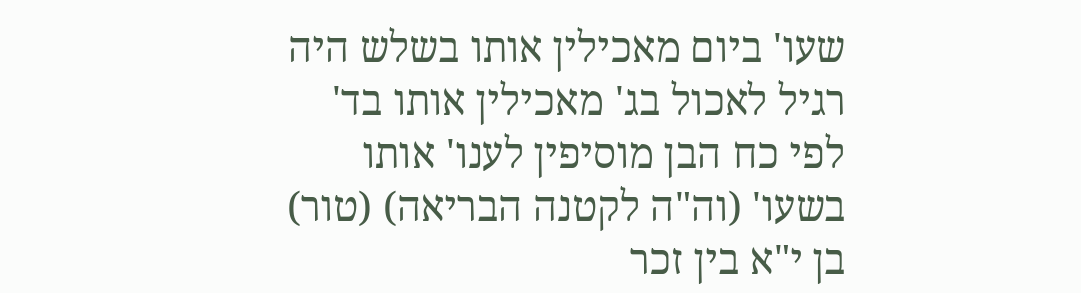שעו' ביום מאכילין אותו בשלש היה רגיל לאכול בג' מאכילין אותו בד' לפי כח הבן מוסיפין לענו' אותו בשעו' (וה"ה לקטנה הבריאה) (טור) בן י"א בין זכר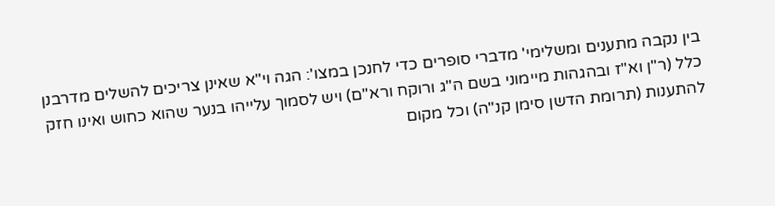בין נקבה מתענים ומשלימי' מדברי סופרים כדי לחנכן במצו': הגה וי"א שאינן צריכים להשלים מדרבנן כלל (ר"ן וא"ז ובהגהות מיימוני בשם ה"ג ורוקח ורא"ם) ויש לסמוך עלייהו בנער שהוא כחוש ואינו חזק להתענות (תרומת הדשן סימן קנ"ה) וכל מקום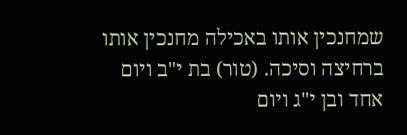שמחנכין אותו באכילה מחנכין אותו ברחיצה וסיכה. (טור) בת י"ב ויום אחד ובן י"ג ויום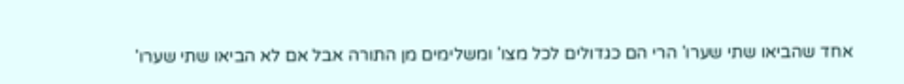אחד שהביאו שתי שערו' הרי הם כגדולים לכל מצו' ומשלימים מן התורה אבל אם לא הביאו שתי שערו'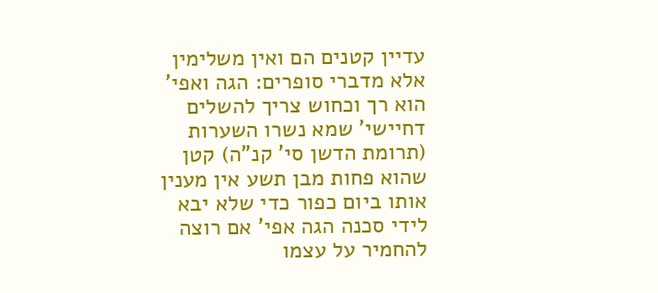עדיין קטנים הם ואין משלימין אלא מדברי סופרים: הגה ואפי' הוא רך וכחוש צריך להשלים דחיישי' שמא נשרו השערות (תרומת הדשן סי' קנ"ה) קטן שהוא פחות מבן תשע אין מענין אותו ביום כפור כדי שלא יבא לידי סכנה הגה אפי' אם רוצה להחמיר על עצמו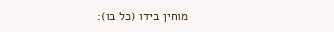מוחין בידו (כל בו):